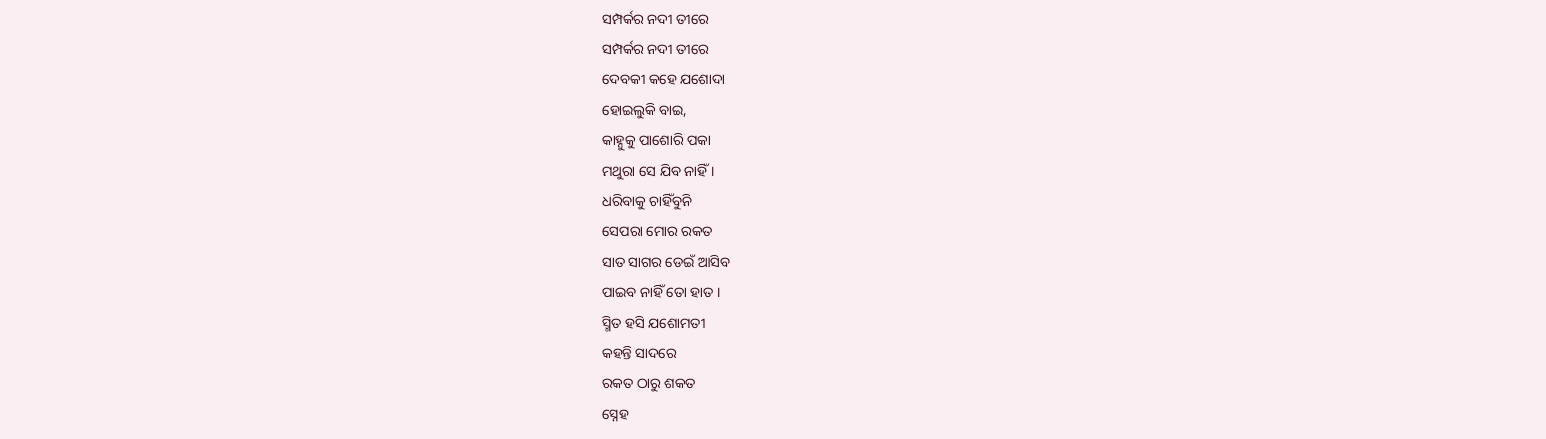ସମ୍ପର୍କର ନଦୀ ତୀରେ
ସମ୍ପର୍କର ନଦୀ ତୀରେ
ଦେବକୀ କହେ ଯଶୋଦା
ହୋଇଲୁକି ବାଇ,
କାହ୍ନୁକୁ ପାଶୋରି ପକା
ମଥୁରା ସେ ଯିବ ନାହିଁ ।
ଧରିବାକୁ ଚାହିଁବୁନି
ସେପରା ମୋର ରକତ
ସାତ ସାଗର ଡେଇଁ ଆସିବ
ପାଇବ ନାହିଁ ତୋ ହାତ ।
ସ୍ମିତ ହସି ଯଶୋମତୀ
କହନ୍ତି ସାଦରେ
ରକତ ଠାରୁ ଶକତ
ସ୍ନେହ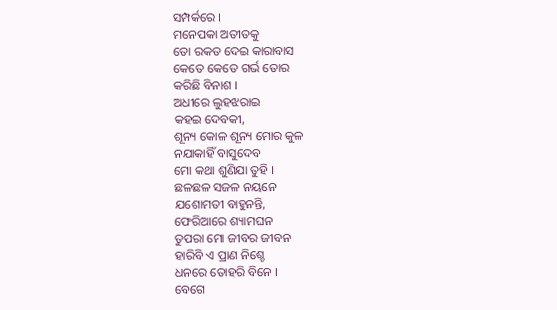ସମ୍ପର୍କରେ ।
ମନେପକା ଅତୀତକୁ
ତୋ ରକତ ଦେଇ କାରାବାସ
କେତେ କେତେ ଗର୍ଭ ତୋର
କରିଛି ବିନାଶ ।
ଅଧୀରେ ଲୁହଝରାଇ
କହଇ ଦେବକୀ,
ଶୂନ୍ୟ କୋଳ ଶୂନ୍ୟ ମୋର କୁଳ
ନଯାକାହିଁ ବାସୁଦେବ
ମୋ କଥା ଶୁଣିଯା ତୁହି ।
ଛଳଛଳ ସଜଳ ନୟନେ
ଯଶୋମତୀ ବାହୁନନ୍ତି,
ଫେରିଆରେ ଶ୍ୟାମଘନ
ତୁପରା ମୋ ଜୀବର ଜୀବନ
ହାରିବି ଏ ପ୍ରାଣ ନିଶ୍ଚେ
ଧନରେ ତୋହରି ବିନେ ।
ବେଗେ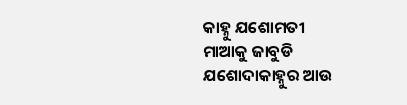କାହ୍ନୁ ଯଶୋମତୀ
ମାଆକୁ ଜାବୁଡି
ଯଶୋଦାକାହ୍ନୁର ଆଉ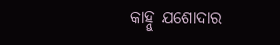କାହ୍ନୁ ଯଶୋଦାର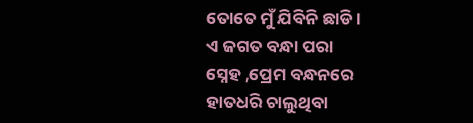ତୋତେ ମୁଁ ଯିବିନି ଛାଡି ।
ଏ ଜଗତ ବନ୍ଧା ପରା
ସ୍ନେହ ,ପ୍ରେମ ବନ୍ଧନରେ
ହାତଧରି ଚାଲୁଥିବା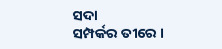ସଦା
ସମ୍ପର୍କର ତୀରେ ।